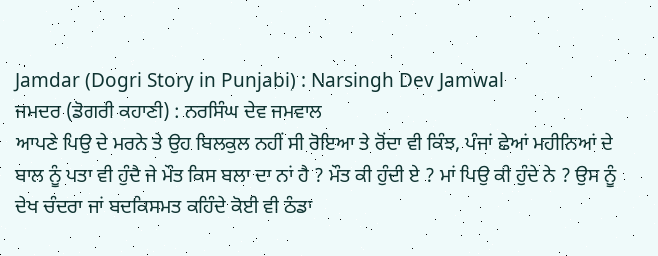Jamdar (Dogri Story in Punjabi) : Narsingh Dev Jamwal
ਜਮਦਰ (ਡੋਗਰੀ ਕਹਾਣੀ) : ਨਰਸਿੰਘ ਦੇਵ ਜਮਵਾਲ
ਆਪਣੇ ਪਿਉ ਦੇ ਮਰਨੇ ਤੇ ਉਹ ਬਿਲਕੁਲ ਨਹੀਂ ਸੀ ਰੋਇਆ ਤੇ ਰੋਂਦਾ ਵੀ ਕਿੰਝ, ਪੰਜਾਂ ਛੇਆਂ ਮਹੀਨਿਆਂ ਦੇ ਬਾਲ ਨੂੰ ਪਤਾ ਵੀ ਹੁੰਦੈ ਜੇ ਮੌਤ ਕਿਸ ਬਲਾ ਦਾ ਨਾਂ ਹੈ ? ਮੌਤ ਕੀ ਹੁੰਦੀ ਏ ? ਮਾਂ ਪਿਉ ਕੀ ਹੁੰਦੇ ਨੇ ? ਉਸ ਨੂੰ ਦੇਖ ਚੰਦਰਾ ਜਾਂ ਬਦਕਿਸਮਤ ਕਹਿੰਦੇ ਕੋਈ ਵੀ ਠੰਡਾ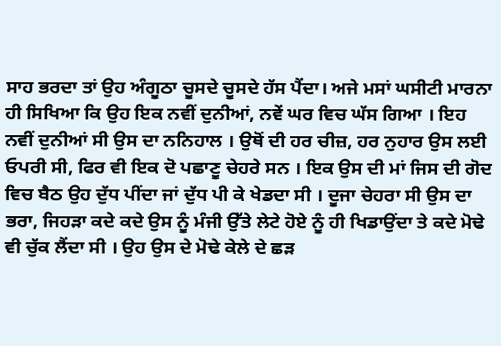ਸਾਹ ਭਰਦਾ ਤਾਂ ਉਹ ਅੰਗੂਠਾ ਚੂਸਦੇ ਚੂਸਦੇ ਹੱਸ ਪੈਂਦਾ। ਅਜੇ ਮਸਾਂ ਘਸੀਟੀ ਮਾਰਨਾ ਹੀ ਸਿਖਿਆ ਕਿ ਉਹ ਇਕ ਨਵੀਂ ਦੁਨੀਆਂ, ਨਵੇਂ ਘਰ ਵਿਚ ਘੱਸ ਗਿਆ । ਇਹ ਨਵੀਂ ਦੁਨੀਆਂ ਸੀ ਉਸ ਦਾ ਨਨਿਹਾਲ । ਉਥੋਂ ਦੀ ਹਰ ਚੀਜ਼, ਹਰ ਨੁਹਾਰ ਉਸ ਲਈ ਓਪਰੀ ਸੀ, ਫਿਰ ਵੀ ਇਕ ਦੋ ਪਛਾਣੂ ਚੇਹਰੇ ਸਨ । ਇਕ ਉਸ ਦੀ ਮਾਂ ਜਿਸ ਦੀ ਗੋਦ ਵਿਚ ਬੈਠ ਉਹ ਦੁੱਧ ਪੀਂਦਾ ਜਾਂ ਦੁੱਧ ਪੀ ਕੇ ਖੇਡਦਾ ਸੀ । ਦੂਜਾ ਚੇਹਰਾ ਸੀ ਉਸ ਦਾ ਭਰਾ, ਜਿਹੜਾ ਕਦੇ ਕਦੇ ਉਸ ਨੂੰ ਮੰਜੀ ਉੱਤੇ ਲੇਟੇ ਹੋਏ ਨੂੰ ਹੀ ਖਿਡਾਉਂਦਾ ਤੇ ਕਦੇ ਮੋਢੇ ਵੀ ਚੁੱਕ ਲੈਂਦਾ ਸੀ । ਉਹ ਉਸ ਦੇ ਮੋਢੇ ਕੇਲੇ ਦੇ ਛੜ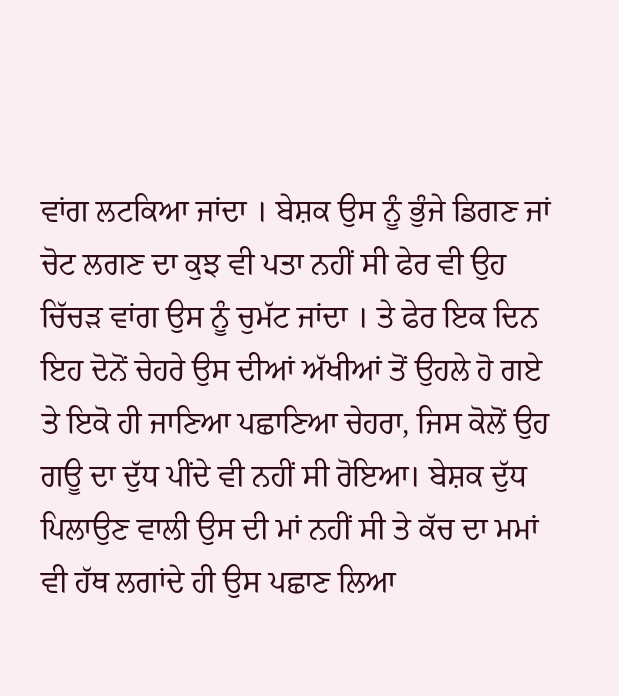ਵਾਂਗ ਲਟਕਿਆ ਜਾਂਦਾ । ਬੇਸ਼ਕ ਉਸ ਨੂੰ ਭੁੰਜੇ ਡਿਗਣ ਜਾਂ ਚੋਟ ਲਗਣ ਦਾ ਕੁਝ ਵੀ ਪਤਾ ਨਹੀਂ ਸੀ ਫੇਰ ਵੀ ਉਹ ਚਿੱਚੜ ਵਾਂਗ ਉਸ ਨੂੰ ਚੁਮੱਟ ਜਾਂਦਾ । ਤੇ ਫੇਰ ਇਕ ਦਿਨ ਇਹ ਦੋਨੋਂ ਚੇਹਰੇ ਉਸ ਦੀਆਂ ਅੱਖੀਆਂ ਤੋਂ ਉਹਲੇ ਹੋ ਗਏ ਤੇ ਇਕੋ ਹੀ ਜਾਣਿਆ ਪਛਾਣਿਆ ਚੇਹਰਾ, ਜਿਸ ਕੋਲੋਂ ਉਹ ਗਊ ਦਾ ਦੁੱਧ ਪੀਂਦੇ ਵੀ ਨਹੀਂ ਸੀ ਰੋਇਆ। ਬੇਸ਼ਕ ਦੁੱਧ ਪਿਲਾਉਣ ਵਾਲੀ ਉਸ ਦੀ ਮਾਂ ਨਹੀਂ ਸੀ ਤੇ ਕੱਚ ਦਾ ਮਮਾਂ ਵੀ ਹੱਥ ਲਗਾਂਦੇ ਹੀ ਉਸ ਪਛਾਣ ਲਿਆ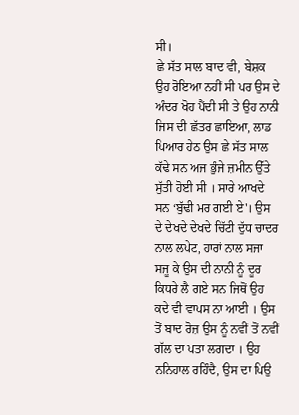ਸੀ।
ਛੇ ਸੱਤ ਸਾਲ ਬਾਦ ਵੀ, ਬੇਸ਼ਕ ਉਹ ਰੋਇਆ ਨਹੀਂ ਸੀ ਪਰ ਉਸ ਦੇ ਅੰਦਰ ਖੋਹ ਪੈਂਦੀ ਸੀ ਤੇ ਉਹ ਨਾਨੀ ਜਿਸ ਦੀ ਛੱਤਰ ਛਾਇਆ, ਲਾਡ ਪਿਆਰ ਹੇਠ ਉਸ ਛੇ ਸੱਤ ਸਾਲ ਕੱਢੇ ਸਨ ਅਜ ਭੁੰਜੇ ਜ਼ਮੀਨ ਉੱਤੇ ਸੁੱਤੀ ਹੋਈ ਸੀ । ਸਾਰੇ ਆਖਦੇ ਸਨ ‘ਬੁੱਢੀ ਮਰ ਗਈ ਏ'। ਉਸ ਦੇ ਦੇਖਦੇ ਦੇਖਦੇ ਚਿੱਟੀ ਦੁੱਧ ਚਾਦਰ ਨਾਲ ਲਪੇਟ, ਹਾਰਾਂ ਨਾਲ ਸਜਾ ਸਜੂ ਕੇ ਉਸ ਦੀ ਨਾਨੀ ਨੂੰ ਦੂਰ ਕਿਧਰੇ ਲੈ ਗਏ ਸਨ ਜਿਥੋਂ ਉਹ ਕਦੇ ਵੀ ਵਾਪਸ ਨਾ ਆਈ । ਉਸ ਤੋਂ ਬਾਦ ਰੋਜ਼ ਉਸ ਨੂੰ ਨਵੀਂ ਤੋਂ ਨਵੀਂ ਗੱਲ ਦਾ ਪਤਾ ਲਗਦਾ । ਉਹ ਨਨਿਹਾਲ ਰਹਿੰਦੈ, ਉਸ ਦਾ ਪਿਉ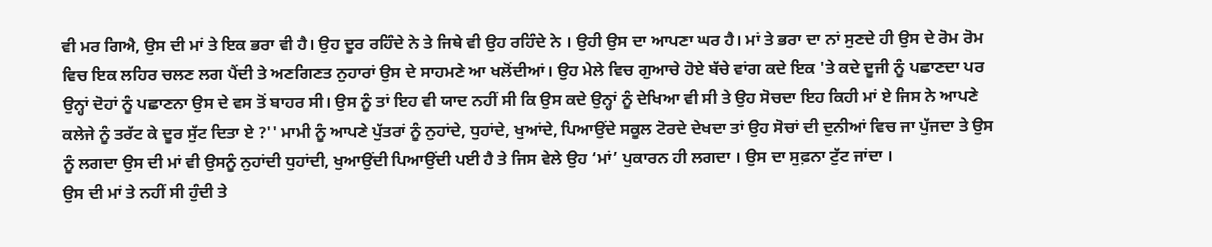ਵੀ ਮਰ ਗਿਐ, ਉਸ ਦੀ ਮਾਂ ਤੇ ਇਕ ਭਰਾ ਵੀ ਹੈ। ਉਹ ਦੂਰ ਰਹਿੰਦੇ ਨੇ ਤੇ ਜਿਥੇ ਵੀ ਉਹ ਰਹਿੰਦੇ ਨੇ । ਉਹੀ ਉਸ ਦਾ ਆਪਣਾ ਘਰ ਹੈ। ਮਾਂ ਤੇ ਭਰਾ ਦਾ ਨਾਂ ਸੁਣਦੇ ਹੀ ਉਸ ਦੇ ਰੋਮ ਰੋਮ ਵਿਚ ਇਕ ਲਹਿਰ ਚਲਣ ਲਗ ਪੈਂਦੀ ਤੇ ਅਣਗਿਣਤ ਨੁਹਾਰਾਂ ਉਸ ਦੇ ਸਾਹਮਣੇ ਆ ਖਲੋਂਦੀਆਂ। ਉਹ ਮੇਲੇ ਵਿਚ ਗੁਆਚੇ ਹੋਏ ਬੱਚੇ ਵਾਂਗ ਕਦੇ ਇਕ 'ਤੇ ਕਦੇ ਦੂਜੀ ਨੂੰ ਪਛਾਣਦਾ ਪਰ ਉਨ੍ਹਾਂ ਦੋਹਾਂ ਨੂੰ ਪਛਾਣਨਾ ਉਸ ਦੇ ਵਸ ਤੋਂ ਬਾਹਰ ਸੀ। ਉਸ ਨੂੰ ਤਾਂ ਇਹ ਵੀ ਯਾਦ ਨਹੀਂ ਸੀ ਕਿ ਉਸ ਕਦੇ ਉਨ੍ਹਾਂ ਨੂੰ ਦੇਖਿਆ ਵੀ ਸੀ ਤੇ ਉਹ ਸੋਚਦਾ ਇਹ ਕਿਹੀ ਮਾਂ ਏ ਜਿਸ ਨੇ ਆਪਣੇ ਕਲੇਜੇ ਨੂੰ ਤਰੱਟ ਕੇ ਦੂਰ ਸੁੱਟ ਦਿਤਾ ਏ ?'' ਮਾਮੀ ਨੂੰ ਆਪਣੇ ਪੁੱਤਰਾਂ ਨੂੰ ਨੁਹਾਂਦੇ, ਧੁਹਾਂਦੇ, ਖੁਆਂਦੇ, ਪਿਆਉਂਦੇ ਸਕੂਲ ਟੋਰਦੇ ਦੇਖਦਾ ਤਾਂ ਉਹ ਸੋਚਾਂ ਦੀ ਦੁਨੀਆਂ ਵਿਚ ਜਾ ਪੁੱਜਦਾ ਤੇ ਉਸ ਨੂੰ ਲਗਦਾ ਉਸ ਦੀ ਮਾਂ ਵੀ ਉਸਨੂੰ ਨੁਹਾਂਦੀ ਧੁਹਾਂਦੀ, ਖੁਆਉਂਦੀ ਪਿਆਉਂਦੀ ਪਈ ਹੈ ਤੇ ਜਿਸ ਵੇਲੇ ਉਹ ‘ਮਾਂ’ ਪੁਕਾਰਨ ਹੀ ਲਗਦਾ । ਉਸ ਦਾ ਸੁਫ਼ਨਾ ਟੁੱਟ ਜਾਂਦਾ ।
ਉਸ ਦੀ ਮਾਂ ਤੇ ਨਹੀਂ ਸੀ ਹੁੰਦੀ ਤੇ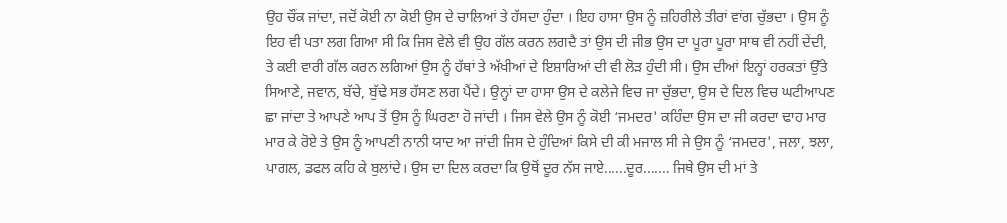ਉਹ ਚੌਂਕ ਜਾਂਦਾ, ਜਦੋਂ ਕੋਈ ਨਾ ਕੋਈ ਉਸ ਦੇ ਚਾਲਿਆਂ ਤੇ ਹੱਸਦਾ ਹੁੰਦਾ । ਇਹ ਹਾਸਾ ਉਸ ਨੂੰ ਜ਼ਹਿਰੀਲੇ ਤੀਰਾਂ ਵਾਂਗ ਚੁੱਭਦਾ । ਉਸ ਨੂੰ ਇਹ ਵੀ ਪਤਾ ਲਗ ਗਿਆ ਸੀ ਕਿ ਜਿਸ ਵੇਲੇ ਵੀ ਉਹ ਗੱਲ ਕਰਨ ਲਗਦੈ ਤਾਂ ਉਸ ਦੀ ਜੀਭ ਉਸ ਦਾ ਪੂਰਾ ਪੂਰਾ ਸਾਥ ਵੀ ਨਹੀਂ ਦੇਂਦੀ, ਤੇ ਕਈ ਵਾਰੀ ਗੱਲ ਕਰਨ ਲਗਿਆਂ ਉਸ ਨੂੰ ਹੱਥਾਂ ਤੇ ਅੱਖੀਆਂ ਦੇ ਇਸ਼ਾਰਿਆਂ ਦੀ ਵੀ ਲੋੜ ਹੁੰਦੀ ਸੀ। ਉਸ ਦੀਆਂ ਇਨ੍ਹਾਂ ਹਰਕਤਾਂ ਉੱਤੇ ਸਿਆਣੇ, ਜਵਾਨ, ਬੱਚੇ, ਬੁੱਢੇ ਸਭ ਹੱਸਣ ਲਗ ਪੈਂਦੇ। ਉਨ੍ਹਾਂ ਦਾ ਹਾਸਾ ਉਸ ਦੇ ਕਲੇਜੇ ਵਿਚ ਜਾ ਚੁੱਭਦਾ, ਉਸ ਦੇ ਦਿਲ ਵਿਚ ਘਟੀਆਪਣ ਛਾ ਜਾਂਦਾ ਤੇ ਆਪਣੇ ਆਪ ਤੋਂ ਉਸ ਨੂੰ ਘਿਰਣਾ ਹੋ ਜਾਂਦੀ । ਜਿਸ ਵੇਲੇ ਉਸ ਨੂੰ ਕੋਈ ‘ਜਮਦਰ' ਕਹਿੰਦਾ ਉਸ ਦਾ ਜੀ ਕਰਦਾ ਢਾਹ ਮਾਰ ਮਾਰ ਕੇ ਰੋਏ ਤੇ ਉਸ ਨੂੰ ਆਪਣੀ ਨਾਨੀ ਯਾਦ ਆ ਜਾਂਦੀ ਜਿਸ ਦੇ ਹੁੰਦਿਆਂ ਕਿਸੇ ਦੀ ਕੀ ਮਜਾਲ ਸੀ ਜੇ ਉਸ ਨੂੰ ‘ਜਮਦਰ', ਜਲਾ, ਝਲਾ, ਪਾਗਲ, ਡਫਲ ਕਹਿ ਕੇ ਬੁਲਾਂਦੇ। ਉਸ ਦਾ ਦਿਲ ਕਰਦਾ ਕਿ ਉਥੋਂ ਦੂਰ ਨੱਸ ਜਾਏ......ਦੂਰ....... ਜਿਥੇ ਉਸ ਦੀ ਮਾਂ ਤੇ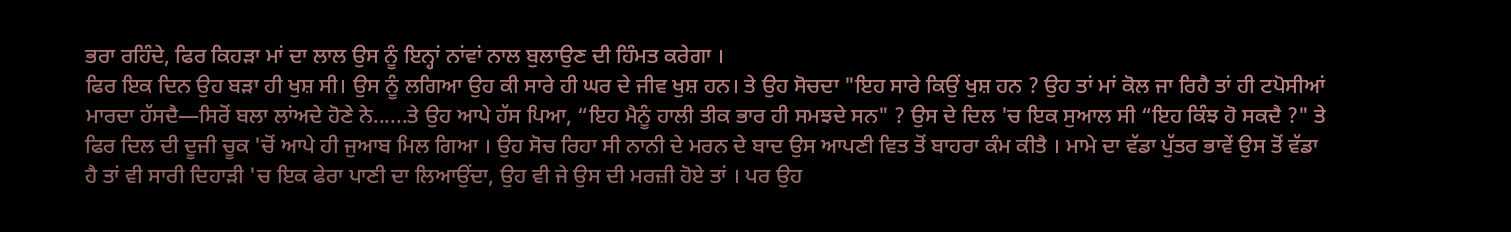ਭਰਾ ਰਹਿੰਦੇ, ਫਿਰ ਕਿਹੜਾ ਮਾਂ ਦਾ ਲਾਲ ਉਸ ਨੂੰ ਇਨ੍ਹਾਂ ਨਾਂਵਾਂ ਨਾਲ ਬੁਲਾਉਣ ਦੀ ਹਿੰਮਤ ਕਰੇਗਾ ।
ਫਿਰ ਇਕ ਦਿਨ ਉਹ ਬੜਾ ਹੀ ਖੁਸ਼ ਸੀ। ਉਸ ਨੂੰ ਲਗਿਆ ਉਹ ਕੀ ਸਾਰੇ ਹੀ ਘਰ ਦੇ ਜੀਵ ਖੁਸ਼ ਹਨ। ਤੇ ਉਹ ਸੋਚਦਾ "ਇਹ ਸਾਰੇ ਕਿਉਂ ਖੁਸ਼ ਹਨ ? ਉਹ ਤਾਂ ਮਾਂ ਕੋਲ ਜਾ ਰਿਹੈ ਤਾਂ ਹੀ ਟਪੋਸੀਆਂ ਮਾਰਦਾ ਹੱਸਦੈ—ਸਿਰੋਂ ਬਲਾ ਲਾਂਅਦੇ ਹੋਣੇ ਨੇ......ਤੇ ਉਹ ਆਪੇ ਹੱਸ ਪਿਆ, “ਇਹ ਮੈਨੂੰ ਹਾਲੀ ਤੀਕ ਭਾਰ ਹੀ ਸਮਝਦੇ ਸਨ" ? ਉਸ ਦੇ ਦਿਲ 'ਚ ਇਕ ਸੁਆਲ ਸੀ “ਇਹ ਕਿੰਝ ਹੋ ਸਕਦੈ ?" ਤੇ ਫਿਰ ਦਿਲ ਦੀ ਦੂਜੀ ਚੂਕ 'ਚੋਂ ਆਪੇ ਹੀ ਜੁਆਬ ਮਿਲ ਗਿਆ । ਉਹ ਸੋਚ ਰਿਹਾ ਸੀ ਨਾਨੀ ਦੇ ਮਰਨ ਦੇ ਬਾਦ ਉਸ ਆਪਣੀ ਵਿਤ ਤੋਂ ਬਾਹਰਾ ਕੰਮ ਕੀਤੈ । ਮਾਮੇ ਦਾ ਵੱਡਾ ਪੁੱਤਰ ਭਾਵੇਂ ਉਸ ਤੋਂ ਵੱਡਾ ਹੈ ਤਾਂ ਵੀ ਸਾਰੀ ਦਿਹਾੜੀ 'ਚ ਇਕ ਫੇਰਾ ਪਾਣੀ ਦਾ ਲਿਆਉਂਦਾ, ਉਹ ਵੀ ਜੇ ਉਸ ਦੀ ਮਰਜ਼ੀ ਹੋਏ ਤਾਂ । ਪਰ ਉਹ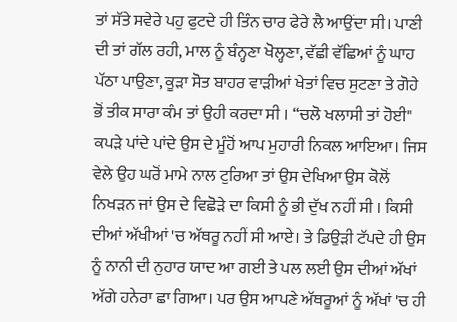ਤਾਂ ਸੱਤੇ ਸਵੇਰੇ ਪਹੁ ਫੁਟਦੇ ਹੀ ਤਿੰਨ ਚਾਰ ਫੇਰੇ ਲੈ ਆਉਂਦਾ ਸੀ। ਪਾਣੀ ਦੀ ਤਾਂ ਗੱਲ ਰਹੀ, ਮਾਲ ਨੂੰ ਬੰਨ੍ਹਣਾ ਖੋਲ੍ਹਣਾ, ਵੱਛੀ ਵੱਛਿਆਂ ਨੂੰ ਘਾਹ ਪੱਠਾ ਪਾਉਣਾ, ਕੂੜਾ ਸੋਤ ਬਾਹਰ ਵਾੜੀਆਂ ਖੇਤਾਂ ਵਿਚ ਸੁਟਣਾ ਤੇ ਗੋਹੇ ਭੋਂ ਤੀਕ ਸਾਰਾ ਕੰਮ ਤਾਂ ਉਹੀ ਕਰਦਾ ਸੀ । “ਚਲੋ ਖਲਾਸੀ ਤਾਂ ਹੋਈ" ਕਪੜੇ ਪਾਂਦੇ ਪਾਂਦੇ ਉਸ ਦੇ ਮੂੰਹੋਂ ਆਪ ਮੁਹਾਰੀ ਨਿਕਲ ਆਇਆ। ਜਿਸ ਵੇਲੇ ਉਹ ਘਰੋਂ ਮਾਮੇ ਨਾਲ ਟੁਰਿਆ ਤਾਂ ਉਸ ਦੇਖਿਆ ਉਸ ਕੋਲੋਂ ਨਿਖੜਨ ਜਾਂ ਉਸ ਦੇ ਵਿਛੋੜੇ ਦਾ ਕਿਸੀ ਨੂੰ ਭੀ ਦੁੱਖ ਨਹੀਂ ਸੀ । ਕਿਸੀ ਦੀਆਂ ਅੱਖੀਆਂ 'ਚ ਅੱਥਰੂ ਨਹੀਂ ਸੀ ਆਏ। ਤੇ ਡਿਉੜੀ ਟੱਪਦੇ ਹੀ ਉਸ ਨੂੰ ਨਾਨੀ ਦੀ ਨੁਹਾਰ ਯਾਦ ਆ ਗਈ ਤੇ ਪਲ ਲਈ ਉਸ ਦੀਆਂ ਅੱਖਾਂ ਅੱਗੇ ਹਨੇਰਾ ਛਾ ਗਿਆ। ਪਰ ਉਸ ਆਪਣੇ ਅੱਥਰੂਆਂ ਨੂੰ ਅੱਖਾਂ 'ਚ ਹੀ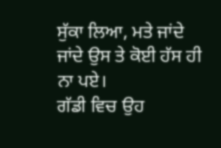ਸੁੱਕਾ ਲਿਆ, ਮਤੇ ਜਾਂਦੇ ਜਾਂਦੇ ਉਸ ਤੇ ਕੋਈ ਹੱਸ ਹੀ ਨਾ ਪਏ।
ਗੱਡੀ ਵਿਚ ਉਹ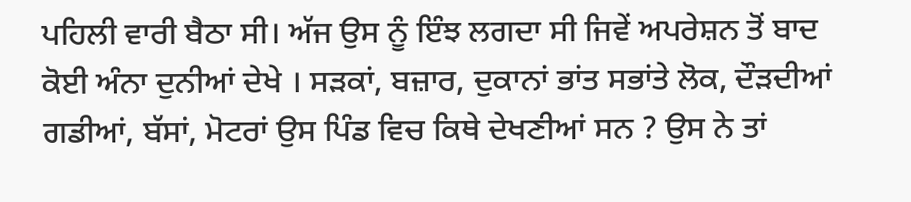ਪਹਿਲੀ ਵਾਰੀ ਬੈਠਾ ਸੀ। ਅੱਜ ਉਸ ਨੂੰ ਇੰਝ ਲਗਦਾ ਸੀ ਜਿਵੇਂ ਅਪਰੇਸ਼ਨ ਤੋਂ ਬਾਦ ਕੋਈ ਅੰਨਾ ਦੁਨੀਆਂ ਦੇਖੇ । ਸੜਕਾਂ, ਬਜ਼ਾਰ, ਦੁਕਾਨਾਂ ਭਾਂਤ ਸਭਾਂਤੇ ਲੋਕ, ਦੌੜਦੀਆਂ ਗਡੀਆਂ, ਬੱਸਾਂ, ਮੋਟਰਾਂ ਉਸ ਪਿੰਡ ਵਿਚ ਕਿਥੇ ਦੇਖਣੀਆਂ ਸਨ ? ਉਸ ਨੇ ਤਾਂ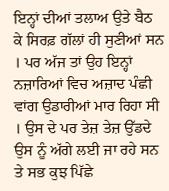ਇਨ੍ਹਾਂ ਦੀਆਂ ਤਲਾਅ ਉਤੇ ਬੈਠ ਕੇ ਸਿਰਫ਼ ਗੱਲਾਂ ਹੀ ਸੁਣੀਆਂ ਸਨ । ਪਰ ਅੱਜ ਤਾਂ ਉਹ ਇਨ੍ਹਾਂ ਨਜ਼ਾਰਿਆਂ ਵਿਚ ਅਜ਼ਾਦ ਪੰਛੀ ਵਾਂਗ ਉਡਾਰੀਆਂ ਮਾਰ ਰਿਹਾ ਸੀ । ਉਸ ਦੇ ਪਰ ਤੇਜ਼ ਤੇਜ਼ ਉੱਡਦੇ ਉਸ ਨੂੰ ਅੱਗੇ ਲਈ ਜਾ ਰਹੇ ਸਨ ਤੇ ਸਭ ਕੁਝ ਪਿੱਛੇ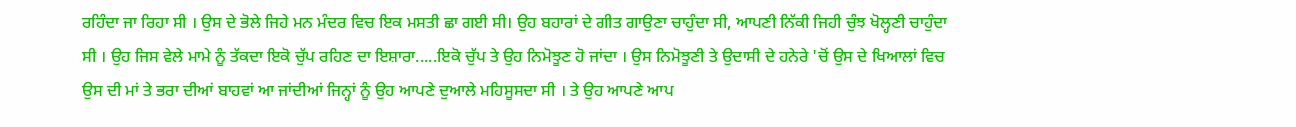ਰਹਿੰਦਾ ਜਾ ਰਿਹਾ ਸੀ । ਉਸ ਦੇ ਭੋਲੇ ਜਿਹੇ ਮਨ ਮੰਦਰ ਵਿਚ ਇਕ ਮਸਤੀ ਛਾ ਗਈ ਸੀ। ਉਹ ਬਹਾਰਾਂ ਦੇ ਗੀਤ ਗਾਉਣਾ ਚਾਹੁੰਦਾ ਸੀ, ਆਪਣੀ ਨਿੱਕੀ ਜਿਹੀ ਚੁੰਝ ਖੋਲ੍ਹਣੀ ਚਾਹੁੰਦਾ ਸੀ । ਉਹ ਜਿਸ ਵੇਲੇ ਮਾਮੇ ਨੂੰ ਤੱਕਦਾ ਇਕੋ ਚੁੱਪ ਰਹਿਣ ਦਾ ਇਸ਼ਾਰਾ.....ਇਕੋ ਚੁੱਪ ਤੇ ਉਹ ਨਿਮੋਝੂਣ ਹੋ ਜਾਂਦਾ । ਉਸ ਨਿਮੋਝੂਣੀ ਤੇ ਉਦਾਸੀ ਦੇ ਹਨੇਰੇ 'ਚੋਂ ਉਸ ਦੇ ਖਿਆਲਾਂ ਵਿਚ ਉਸ ਦੀ ਮਾਂ ਤੇ ਭਰਾ ਦੀਆਂ ਬਾਹਵਾਂ ਆ ਜਾਂਦੀਆਂ ਜਿਨ੍ਹਾਂ ਨੂੰ ਉਹ ਆਪਣੇ ਦੁਆਲੇ ਮਹਿਸੂਸਦਾ ਸੀ । ਤੇ ਉਹ ਆਪਣੇ ਆਪ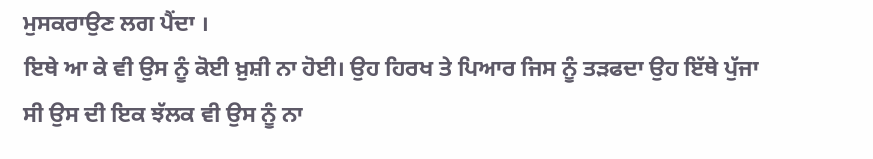ਮੁਸਕਰਾਉਣ ਲਗ ਪੈਂਦਾ ।
ਇਥੇ ਆ ਕੇ ਵੀ ਉਸ ਨੂੰ ਕੋਈ ਖ਼ੁਸ਼ੀ ਨਾ ਹੋਈ। ਉਹ ਹਿਰਖ ਤੇ ਪਿਆਰ ਜਿਸ ਨੂੰ ਤੜਫਦਾ ਉਹ ਇੱਥੇ ਪੁੱਜਾ ਸੀ ਉਸ ਦੀ ਇਕ ਝੱਲਕ ਵੀ ਉਸ ਨੂੰ ਨਾ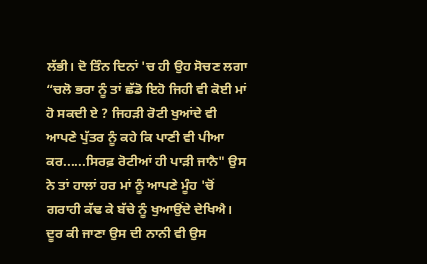ਲੱਭੀ। ਦੋ ਤਿੰਨ ਦਿਨਾਂ 'ਚ ਹੀ ਉਹ ਸੋਚਣ ਲਗਾ “ਚਲੋ ਭਰਾ ਨੂੰ ਤਾਂ ਛੱਡੋ ਇਹੋ ਜਿਹੀ ਵੀ ਕੋਈ ਮਾਂ ਹੋ ਸਕਦੀ ਏ ? ਜਿਹੜੀ ਰੋਟੀ ਖੁਆਂਦੇ ਵੀ ਆਪਣੇ ਪੁੱਤਰ ਨੂੰ ਕਹੇ ਕਿ ਪਾਣੀ ਵੀ ਪੀਆ ਕਰ......ਸਿਰਫ਼ ਰੋਟੀਆਂ ਹੀ ਪਾੜੀ ਜਾਨੈ" ਉਸ ਨੇ ਤਾਂ ਹਾਲਾਂ ਹਰ ਮਾਂ ਨੂੰ ਆਪਣੇ ਮੂੰਹ 'ਚੋਂ ਗਰਾਹੀ ਕੱਢ ਕੇ ਬੱਚੇ ਨੂੰ ਖੁਆਉਂਦੇ ਦੇਖਿਐ। ਦੂਰ ਕੀ ਜਾਣਾ ਉਸ ਦੀ ਨਾਨੀ ਵੀ ਉਸ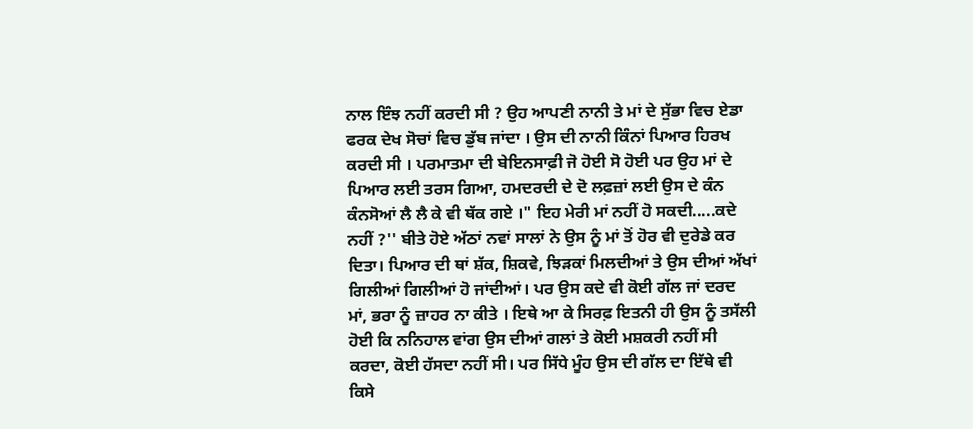ਨਾਲ ਇੰਝ ਨਹੀਂ ਕਰਦੀ ਸੀ ? ਉਹ ਆਪਣੀ ਨਾਨੀ ਤੇ ਮਾਂ ਦੇ ਸੁੱਭਾ ਵਿਚ ਏਡਾ ਫਰਕ ਦੇਖ ਸੋਚਾਂ ਵਿਚ ਡੁੱਬ ਜਾਂਦਾ । ਉਸ ਦੀ ਨਾਨੀ ਕਿੰਨਾਂ ਪਿਆਰ ਹਿਰਖ ਕਰਦੀ ਸੀ । ਪਰਮਾਤਮਾ ਦੀ ਬੇਇਨਸਾਫ਼ੀ ਜੋ ਹੋਈ ਸੋ ਹੋਈ ਪਰ ਉਹ ਮਾਂ ਦੇ ਪਿਆਰ ਲਈ ਤਰਸ ਗਿਆ, ਹਮਦਰਦੀ ਦੇ ਦੋ ਲਫ਼ਜ਼ਾਂ ਲਈ ਉਸ ਦੇ ਕੰਨ ਕੰਨਸੋਆਂ ਲੈ ਲੈ ਕੇ ਵੀ ਥੱਕ ਗਏ ।" ਇਹ ਮੇਰੀ ਮਾਂ ਨਹੀਂ ਹੋ ਸਕਦੀ.....ਕਦੇ ਨਹੀਂ ?'' ਬੀਤੇ ਹੋਏ ਅੱਠਾਂ ਨਵਾਂ ਸਾਲਾਂ ਨੇ ਉਸ ਨੂੰ ਮਾਂ ਤੋਂ ਹੋਰ ਵੀ ਦੁਰੇਡੇ ਕਰ ਦਿਤਾ। ਪਿਆਰ ਦੀ ਥਾਂ ਸ਼ੱਕ, ਸ਼ਿਕਵੇ, ਝਿੜਕਾਂ ਮਿਲਦੀਆਂ ਤੇ ਉਸ ਦੀਆਂ ਅੱਖਾਂ ਗਿਲੀਆਂ ਗਿਲੀਆਂ ਹੋ ਜਾਂਦੀਆਂ। ਪਰ ਉਸ ਕਦੇ ਵੀ ਕੋਈ ਗੱਲ ਜਾਂ ਦਰਦ ਮਾਂ, ਭਰਾ ਨੂੰ ਜ਼ਾਹਰ ਨਾ ਕੀਤੇ । ਇਥੇ ਆ ਕੇ ਸਿਰਫ਼ ਇਤਨੀ ਹੀ ਉਸ ਨੂੰ ਤਸੱਲੀ ਹੋਈ ਕਿ ਨਨਿਹਾਲ ਵਾਂਗ ਉਸ ਦੀਆਂ ਗਲਾਂ ਤੇ ਕੋਈ ਮਸ਼ਕਰੀ ਨਹੀਂ ਸੀ ਕਰਦਾ, ਕੋਈ ਹੱਸਦਾ ਨਹੀਂ ਸੀ। ਪਰ ਸਿੱਧੇ ਮੂੰਹ ਉਸ ਦੀ ਗੱਲ ਦਾ ਇੱਥੇ ਵੀ ਕਿਸੇ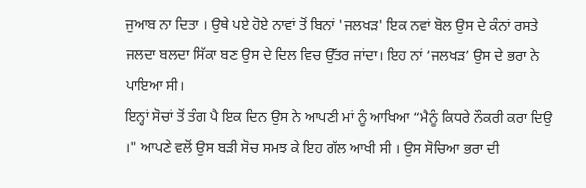ਜੁਆਬ ਨਾ ਦਿਤਾ । ਉਥੇ ਪਏ ਹੋਏ ਨਾਵਾਂ ਤੋਂ ਬਿਨਾਂ 'ਜਲਖੜ' ਇਕ ਨਵਾਂ ਬੋਲ ਉਸ ਦੇ ਕੰਨਾਂ ਰਸਤੇ ਜਲਦਾ ਬਲਦਾ ਸਿੱਕਾ ਬਣ ਉਸ ਦੇ ਦਿਲ ਵਿਚ ਉੱਤਰ ਜਾਂਦਾ। ਇਹ ਨਾਂ ‘ਜਲਖੜ’ ਉਸ ਦੇ ਭਰਾ ਨੇ ਪਾਇਆ ਸੀ।
ਇਨ੍ਹਾਂ ਸੋਚਾਂ ਤੋਂ ਤੰਗ ਪੈ ਇਕ ਦਿਨ ਉਸ ਨੇ ਆਪਣੀ ਮਾਂ ਨੂੰ ਆਖਿਆ “ਮੈਨੂੰ ਕਿਧਰੇ ਨੌਕਰੀ ਕਰਾ ਦਿਉ ।" ਆਪਣੇ ਵਲੋਂ ਉਸ ਬੜੀ ਸੋਚ ਸਮਝ ਕੇ ਇਹ ਗੱਲ ਆਖੀ ਸੀ । ਉਸ ਸੋਚਿਆ ਭਰਾ ਦੀ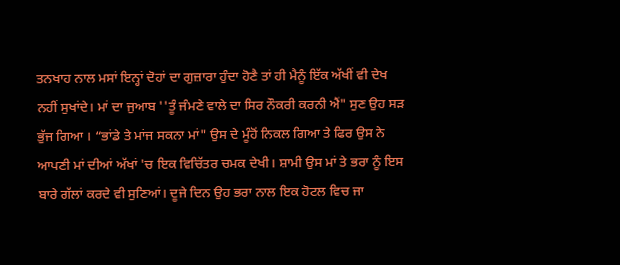ਤਨਖਾਹ ਨਾਲ ਮਸਾਂ ਇਨ੍ਹਾਂ ਦੋਹਾਂ ਦਾ ਗੁਜ਼ਾਰਾ ਹੁੰਦਾ ਹੋਣੈ ਤਾਂ ਹੀ ਮੈਨੂੰ ਇੱਕ ਅੱਖੀਂ ਵੀ ਦੇਖ ਨਹੀਂ ਸੁਖਾਂਦੇ। ਮਾਂ ਦਾ ਜੁਆਬ ''ਤੂੰ ਜੰਮਣੇ ਵਾਲੇ ਦਾ ਸਿਰ ਨੌਕਰੀ ਕਰਨੀ ਐਂ" ਸੁਣ ਉਹ ਸੜ ਭੁੱਜ ਗਿਆ । “ਭਾਂਡੇ ਤੇ ਮਾਂਜ ਸਕਨਾ ਮਾਂ" ਉਸ ਦੇ ਮੂੰਹੋਂ ਨਿਕਲ ਗਿਆ ਤੇ ਫਿਰ ਉਸ ਨੇ ਆਪਣੀ ਮਾਂ ਦੀਆਂ ਅੱਖਾਂ 'ਚ ਇਕ ਵਿਚਿੱਤਰ ਚਮਕ ਦੇਖੀ। ਸ਼ਾਮੀ ਉਸ ਮਾਂ ਤੇ ਭਰਾ ਨੂੰ ਇਸ ਬਾਰੇ ਗੱਲਾਂ ਕਰਦੇ ਵੀ ਸੁਣਿਆਂ। ਦੂਜੇ ਦਿਨ ਉਹ ਭਰਾ ਨਾਲ ਇਕ ਹੋਟਲ ਵਿਚ ਜਾ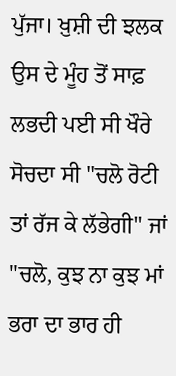ਪੁੱਜਾ। ਖ਼ੁਸ਼ੀ ਦੀ ਝਲਕ ਉਸ ਦੇ ਮੂੰਹ ਤੋਂ ਸਾਫ਼ ਲਭਦੀ ਪਈ ਸੀ ਖੌਰੇ ਸੋਚਦਾ ਸੀ "ਚਲੋ ਰੋਟੀ ਤਾਂ ਰੱਜ ਕੇ ਲੱਭੇਗੀ" ਜਾਂ "ਚਲੋ, ਕੁਝ ਨਾ ਕੁਝ ਮਾਂ ਭਰਾ ਦਾ ਭਾਰ ਹੀ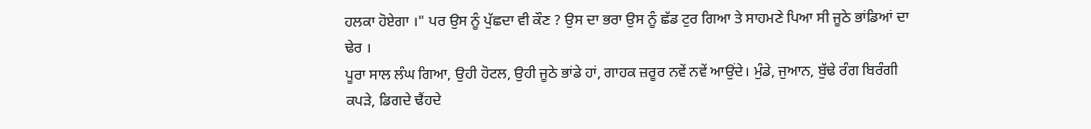ਹਲਕਾ ਹੋਏਗਾ ।" ਪਰ ਉਸ ਨੂੰ ਪੁੱਛਦਾ ਵੀ ਕੌਣ ? ਉਸ ਦਾ ਭਰਾ ਉਸ ਨੂੰ ਛੱਡ ਟੁਰ ਗਿਆ ਤੇ ਸਾਹਮਣੇ ਪਿਆ ਸੀ ਜੂਠੇ ਭਾਂਡਿਆਂ ਦਾ ਢੇਰ ।
ਪੂਰਾ ਸਾਲ ਲੰਘ ਗਿਆ, ਉਹੀ ਹੋਟਲ, ਉਹੀ ਜੂਠੇ ਭਾਂਡੇ ਹਾਂ, ਗਾਹਕ ਜ਼ਰੂਰ ਨਵੇਂ ਨਵੇਂ ਆਉਂਦੇ। ਮੁੰਡੇ, ਜੁਆਨ, ਬੁੱਢੇ ਰੰਗ ਬਿਰੰਗੀ ਕਪੜੇ, ਡਿਗਦੇ ਢੈਂਹਦੇ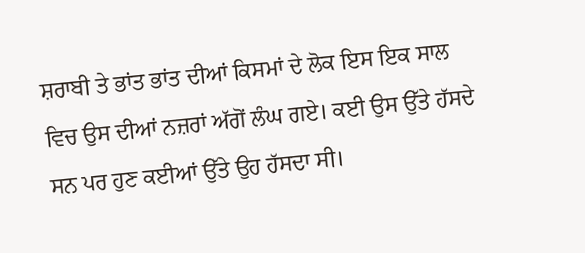ਸ਼ਰਾਬੀ ਤੇ ਭਾਂਤ ਭਾਂਤ ਦੀਆਂ ਕਿਸਮਾਂ ਦੇ ਲੋਕ ਇਸ ਇਕ ਸਾਲ ਵਿਚ ਉਸ ਦੀਆਂ ਨਜ਼ਰਾਂ ਅੱਗੋਂ ਲੰਘ ਗਏ। ਕਈ ਉਸ ਉੱਤੇ ਹੱਸਦੇ ਸਨ ਪਰ ਹੁਣ ਕਈਆਂ ਉੱਤੇ ਉਹ ਹੱਸਦਾ ਸੀ।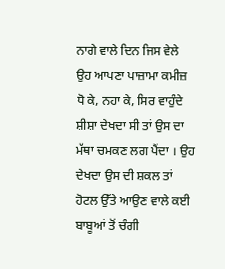ਨਾਗੇ ਵਾਲੇ ਦਿਨ ਜਿਸ ਵੇਲੇ ਉਹ ਆਪਣਾ ਪਾਜ਼ਾਮਾ ਕਮੀਜ਼ ਧੋ ਕੇ, ਨਹਾ ਕੇ, ਸਿਰ ਵਾਹੁੰਦੇ ਸ਼ੀਸ਼ਾ ਦੇਖਦਾ ਸੀ ਤਾਂ ਉਸ ਦਾ ਮੱਥਾ ਚਮਕਣ ਲਗ ਪੈਂਦਾ । ਉਹ ਦੇਖਦਾ ਉਸ ਦੀ ਸ਼ਕਲ ਤਾਂ ਹੋਟਲ ਉੱਤੇ ਆਉਣ ਵਾਲੇ ਕਈ ਬਾਬੂਆਂ ਤੋਂ ਚੰਗੀ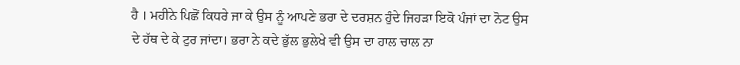ਹੈ । ਮਹੀਨੇ ਪਿਛੋਂ ਕਿਧਰੇ ਜਾ ਕੇ ਉਸ ਨੂੰ ਆਪਣੇ ਭਰਾ ਦੇ ਦਰਸ਼ਨ ਹੁੰਦੇ ਜਿਹੜਾ ਇਕੋ ਪੰਜਾਂ ਦਾ ਨੋਟ ਉਸ ਦੇ ਹੱਥ ਦੇ ਕੇ ਟੁਰ ਜਾਂਦਾ। ਭਰਾ ਨੇ ਕਦੇ ਭੁੱਲ ਭੁਲੇਖੇ ਵੀ ਉਸ ਦਾ ਹਾਲ ਚਾਲ ਨਾ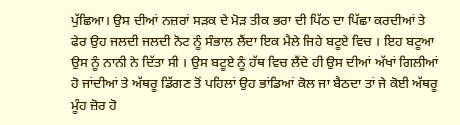ਪੁੱਛਿਆ। ਉਸ ਦੀਆਂ ਨਜ਼ਰਾਂ ਸੜਕ ਦੇ ਮੋੜ ਤੀਕ ਭਰਾ ਦੀ ਪਿੱਠ ਦਾ ਪਿੱਛਾ ਕਰਦੀਆਂ ਤੇ ਫੇਰ ਉਹ ਜਲਦੀ ਜਲਦੀ ਨੋਟ ਨੂੰ ਸੰਭਾਲ ਲੈਂਦਾ ਇਕ ਮੈਲੇ ਜਿਹੇ ਬਟੂਏ ਵਿਚ । ਇਹ ਬਟੂਆ ਉਸ ਨੂੰ ਨਾਨੀ ਨੇ ਦਿੱਤਾ ਸੀ । ਉਸ ਬਟੂਏ ਨੂੰ ਹੱਥ ਵਿਚ ਲੈਂਦੇ ਹੀ ਉਸ ਦੀਆਂ ਅੱਖਾਂ ਗਿਲੀਆਂ ਹੋ ਜਾਂਦੀਆਂ ਤੇ ਅੱਥਰੂ ਡਿੱਗਣ ਤੋਂ ਪਹਿਲਾਂ ਉਹ ਭਾਂਡਿਆਂ ਕੋਲ ਜਾ ਬੈਠਦਾ ਤਾਂ ਜੇ ਕੋਈ ਅੱਥਰੂ ਮੂੰਹ ਜ਼ੋਰ ਹੋ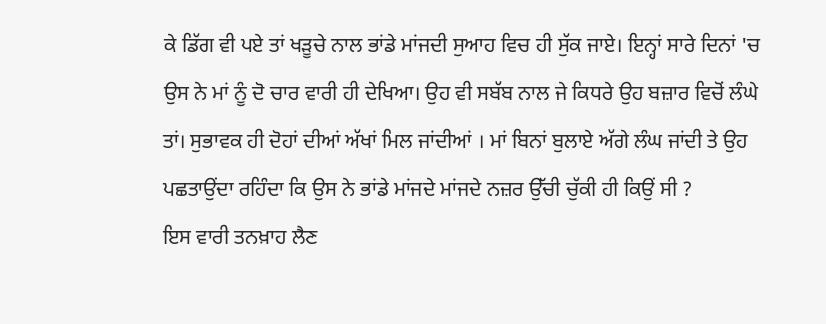ਕੇ ਡਿੱਗ ਵੀ ਪਏ ਤਾਂ ਖੜੂਚੇ ਨਾਲ ਭਾਂਡੇ ਮਾਂਜਦੀ ਸੁਆਹ ਵਿਚ ਹੀ ਸੁੱਕ ਜਾਏ। ਇਨ੍ਹਾਂ ਸਾਰੇ ਦਿਨਾਂ 'ਚ ਉਸ ਨੇ ਮਾਂ ਨੂੰ ਦੋ ਚਾਰ ਵਾਰੀ ਹੀ ਦੇਖਿਆ। ਉਹ ਵੀ ਸਬੱਬ ਨਾਲ ਜੇ ਕਿਧਰੇ ਉਹ ਬਜ਼ਾਰ ਵਿਚੋਂ ਲੰਘੇ ਤਾਂ। ਸੁਭਾਵਕ ਹੀ ਦੋਹਾਂ ਦੀਆਂ ਅੱਖਾਂ ਮਿਲ ਜਾਂਦੀਆਂ । ਮਾਂ ਬਿਨਾਂ ਬੁਲਾਏ ਅੱਗੇ ਲੰਘ ਜਾਂਦੀ ਤੇ ਉਹ ਪਛਤਾਉਂਦਾ ਰਹਿੰਦਾ ਕਿ ਉਸ ਨੇ ਭਾਂਡੇ ਮਾਂਜਦੇ ਮਾਂਜਦੇ ਨਜ਼ਰ ਉੱਚੀ ਚੁੱਕੀ ਹੀ ਕਿਉਂ ਸੀ ?
ਇਸ ਵਾਰੀ ਤਨਖ਼ਾਹ ਲੈਣ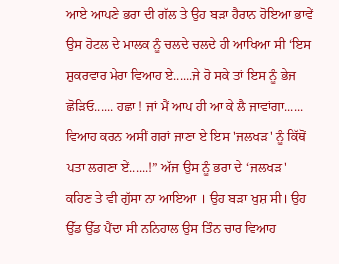ਆਏ ਆਪਣੇ ਭਰਾ ਦੀ ਗੱਲ ਤੇ ਉਹ ਬੜਾ ਹੈਰਾਨ ਹੋਇਆ ਭਾਵੇਂ ਉਸ ਹੋਟਲ ਦੇ ਮਾਲਕ ਨੂੰ ਚਲਦੇ ਚਲਦੇ ਹੀ ਆਖਿਆ ਸੀ ‘ਇਸ ਸ਼ੁਕਰਵਾਰ ਮੇਰਾ ਵਿਆਹ ਏ......ਜੇ ਹੋ ਸਕੇ ਤਾਂ ਇਸ ਨੂੰ ਭੇਜ ਛੋੜਿਓ...... ਹਛਾ ! ਜਾਂ ਮੈਂ ਆਪ ਹੀ ਆ ਕੇ ਲੈ ਜਾਵਾਂਗਾ...... ਵਿਆਹ ਕਰਨ ਅਸੀਂ ਗਰਾਂ ਜਾਣਾ ਏ ਇਸ 'ਜਲਖੜ' ਨੂੰ ਕਿੱਥੋਂ ਪਤਾ ਲਗਣਾ ਏਂ......!” ਅੱਜ ਉਸ ਨੂੰ ਭਰਾ ਦੇ ‘ਜਲਖੜ' ਕਹਿਣ ਤੇ ਵੀ ਗੁੱਸਾ ਨਾ ਆਇਆ । ਉਹ ਬੜਾ ਖੁਸ਼ ਸੀ। ਉਹ ਉੱਡ ਉੱਡ ਪੈਂਦਾ ਸੀ ਨਨਿਹਾਲ ਉਸ ਤਿੰਨ ਚਾਰ ਵਿਆਹ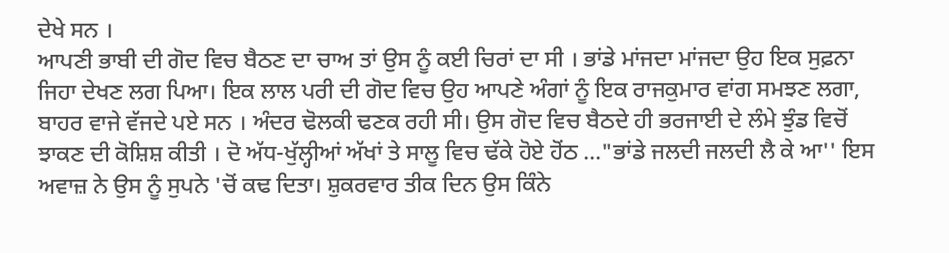ਦੇਖੇ ਸਨ ।
ਆਪਣੀ ਭਾਬੀ ਦੀ ਗੋਦ ਵਿਚ ਬੈਠਣ ਦਾ ਚਾਅ ਤਾਂ ਉਸ ਨੂੰ ਕਈ ਚਿਰਾਂ ਦਾ ਸੀ । ਭਾਂਡੇ ਮਾਂਜਦਾ ਮਾਂਜਦਾ ਉਹ ਇਕ ਸੁਫ਼ਨਾ ਜਿਹਾ ਦੇਖਣ ਲਗ ਪਿਆ। ਇਕ ਲਾਲ ਪਰੀ ਦੀ ਗੋਦ ਵਿਚ ਉਹ ਆਪਣੇ ਅੰਗਾਂ ਨੂੰ ਇਕ ਰਾਜਕੁਮਾਰ ਵਾਂਗ ਸਮਝਣ ਲਗਾ, ਬਾਹਰ ਵਾਜੇ ਵੱਜਦੇ ਪਏ ਸਨ । ਅੰਦਰ ਢੋਲਕੀ ਢਣਕ ਰਹੀ ਸੀ। ਉਸ ਗੋਦ ਵਿਚ ਬੈਠਦੇ ਹੀ ਭਰਜਾਈ ਦੇ ਲੰਮੇ ਝੁੰਡ ਵਿਚੋਂ ਝਾਕਣ ਦੀ ਕੋਸ਼ਿਸ਼ ਕੀਤੀ । ਦੋ ਅੱਧ-ਖੁੱਲ੍ਹੀਆਂ ਅੱਖਾਂ ਤੇ ਸਾਲੂ ਵਿਚ ਢੱਕੇ ਹੋਏ ਹੋਂਠ ..."ਭਾਂਡੇ ਜਲਦੀ ਜਲਦੀ ਲੈ ਕੇ ਆ'' ਇਸ ਅਵਾਜ਼ ਨੇ ਉਸ ਨੂੰ ਸੁਪਨੇ 'ਚੋਂ ਕਢ ਦਿਤਾ। ਸ਼ੁਕਰਵਾਰ ਤੀਕ ਦਿਨ ਉਸ ਕਿੰਨੇ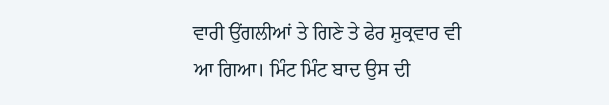ਵਾਰੀ ਉਂਗਲੀਆਂ ਤੇ ਗਿਣੇ ਤੇ ਫੇਰ ਸ਼ੁਕ੍ਰਵਾਰ ਵੀ ਆ ਗਿਆ। ਮਿੰਟ ਮਿੰਟ ਬਾਦ ਉਸ ਦੀ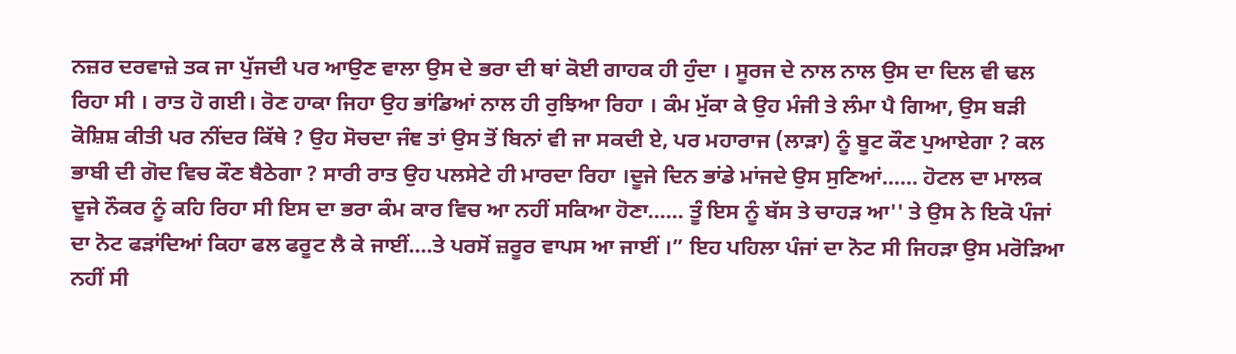ਨਜ਼ਰ ਦਰਵਾਜ਼ੇ ਤਕ ਜਾ ਪੁੱਜਦੀ ਪਰ ਆਉਣ ਵਾਲਾ ਉਸ ਦੇ ਭਰਾ ਦੀ ਥਾਂ ਕੋਈ ਗਾਹਕ ਹੀ ਹੁੰਦਾ । ਸੂਰਜ ਦੇ ਨਾਲ ਨਾਲ ਉਸ ਦਾ ਦਿਲ ਵੀ ਢਲ ਰਿਹਾ ਸੀ । ਰਾਤ ਹੋ ਗਈ। ਰੋਣ ਹਾਕਾ ਜਿਹਾ ਉਹ ਭਾਂਡਿਆਂ ਨਾਲ ਹੀ ਰੁਝਿਆ ਰਿਹਾ । ਕੰਮ ਮੁੱਕਾ ਕੇ ਉਹ ਮੰਜੀ ਤੇ ਲੰਮਾ ਪੈ ਗਿਆ, ਉਸ ਬੜੀ ਕੋਸ਼ਿਸ਼ ਕੀਤੀ ਪਰ ਨੀਂਦਰ ਕਿੱਥੇ ? ਉਹ ਸੋਚਦਾ ਜੰਞ ਤਾਂ ਉਸ ਤੋਂ ਬਿਨਾਂ ਵੀ ਜਾ ਸਕਦੀ ਏ, ਪਰ ਮਹਾਰਾਜ (ਲਾੜਾ) ਨੂੰ ਬੂਟ ਕੌਣ ਪੁਆਏਗਾ ? ਕਲ ਭਾਬੀ ਦੀ ਗੋਦ ਵਿਚ ਕੌਣ ਬੈਠੇਗਾ ? ਸਾਰੀ ਰਾਤ ਉਹ ਪਲਸੇਟੇ ਹੀ ਮਾਰਦਾ ਰਿਹਾ ।ਦੂਜੇ ਦਿਨ ਭਾਂਡੇ ਮਾਂਜਦੇ ਉਸ ਸੁਣਿਆਂ...... ਹੋਟਲ ਦਾ ਮਾਲਕ ਦੂਜੇ ਨੌਕਰ ਨੂੰ ਕਹਿ ਰਿਹਾ ਸੀ ਇਸ ਦਾ ਭਰਾ ਕੰਮ ਕਾਰ ਵਿਚ ਆ ਨਹੀਂ ਸਕਿਆ ਹੋਣਾ...... ਤੂੰ ਇਸ ਨੂੰ ਬੱਸ ਤੇ ਚਾਹੜ ਆ'' ਤੇ ਉਸ ਨੇ ਇਕੋ ਪੰਜਾਂ ਦਾ ਨੋਟ ਫੜਾਂਦਿਆਂ ਕਿਹਾ ਫਲ ਫਰੂਟ ਲੈ ਕੇ ਜਾਈਂ....ਤੇ ਪਰਸੋਂ ਜ਼ਰੂਰ ਵਾਪਸ ਆ ਜਾਈਂ ।” ਇਹ ਪਹਿਲਾ ਪੰਜਾਂ ਦਾ ਨੋਟ ਸੀ ਜਿਹੜਾ ਉਸ ਮਰੋੜਿਆ ਨਹੀਂ ਸੀ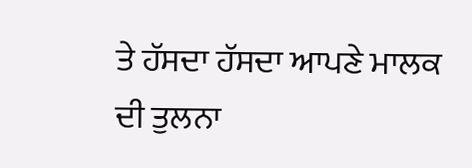ਤੇ ਹੱਸਦਾ ਹੱਸਦਾ ਆਪਣੇ ਮਾਲਕ ਦੀ ਤੁਲਨਾ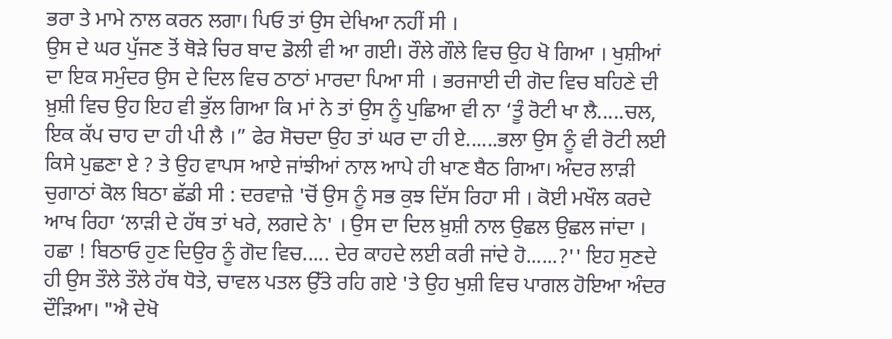ਭਰਾ ਤੇ ਮਾਮੇ ਨਾਲ ਕਰਨ ਲਗਾ। ਪਿਓ ਤਾਂ ਉਸ ਦੇਖਿਆ ਨਹੀਂ ਸੀ ।
ਉਸ ਦੇ ਘਰ ਪੁੱਜਣ ਤੋਂ ਥੋੜੇ ਚਿਰ ਬਾਦ ਡੋਲੀ ਵੀ ਆ ਗਈ। ਰੌਲੇ ਗੌਲੇ ਵਿਚ ਉਹ ਖੋ ਗਿਆ । ਖੁਸ਼ੀਆਂ ਦਾ ਇਕ ਸਮੁੰਦਰ ਉਸ ਦੇ ਦਿਲ ਵਿਚ ਠਾਠਾਂ ਮਾਰਦਾ ਪਿਆ ਸੀ । ਭਰਜਾਈ ਦੀ ਗੋਦ ਵਿਚ ਬਹਿਣੇ ਦੀ ਖ਼ੁਸ਼ੀ ਵਿਚ ਉਹ ਇਹ ਵੀ ਭੁੱਲ ਗਿਆ ਕਿ ਮਾਂ ਨੇ ਤਾਂ ਉਸ ਨੂੰ ਪੁਛਿਆ ਵੀ ਨਾ ‘ਤੂੰ ਰੋਟੀ ਖਾ ਲੈ.....ਚਲ, ਇਕ ਕੱਪ ਚਾਹ ਦਾ ਹੀ ਪੀ ਲੈ ।” ਫੇਰ ਸੋਚਦਾ ਉਹ ਤਾਂ ਘਰ ਦਾ ਹੀ ਏ......ਭਲਾ ਉਸ ਨੂੰ ਵੀ ਰੋਟੀ ਲਈ ਕਿਸੇ ਪੁਛਣਾ ਏ ? ਤੇ ਉਹ ਵਾਪਸ ਆਏ ਜਾਂਝੀਆਂ ਨਾਲ ਆਪੇ ਹੀ ਖਾਣ ਬੈਠ ਗਿਆ। ਅੰਦਰ ਲਾੜੀ ਚੁਗਾਠਾਂ ਕੋਲ ਬਿਠਾ ਛੱਡੀ ਸੀ : ਦਰਵਾਜ਼ੇ 'ਚੋਂ ਉਸ ਨੂੰ ਸਭ ਕੁਝ ਦਿੱਸ ਰਿਹਾ ਸੀ । ਕੋਈ ਮਖੌਲ ਕਰਦੇ ਆਖ ਰਿਹਾ ‘ਲਾੜੀ ਦੇ ਹੱਥ ਤਾਂ ਖਰੇ, ਲਗਦੇ ਨੇ' । ਉਸ ਦਾ ਦਿਲ ਖ਼ੁਸ਼ੀ ਨਾਲ ਉਛਲ ਉਛਲ ਜਾਂਦਾ । ਹਛਾ ! ਬਿਠਾਓ ਹੁਣ ਦਿਉਰ ਨੂੰ ਗੋਦ ਵਿਚ..... ਦੇਰ ਕਾਹਦੇ ਲਈ ਕਰੀ ਜਾਂਦੇ ਹੋ......?'' ਇਹ ਸੁਣਦੇ ਹੀ ਉਸ ਤੌਲੇ ਤੌਲੇ ਹੱਥ ਧੋਤੇ, ਚਾਵਲ ਪਤਲ ਉੱਤੇ ਰਹਿ ਗਏ 'ਤੇ ਉਹ ਖੁਸ਼ੀ ਵਿਚ ਪਾਗਲ ਹੋਇਆ ਅੰਦਰ ਦੌੜਿਆ। "ਐ ਦੇਖੋ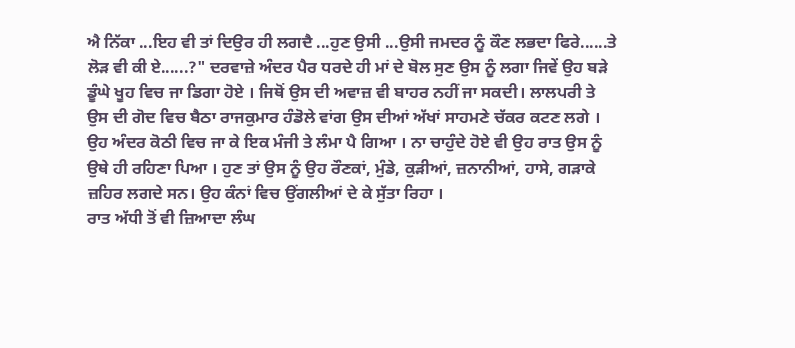ਐ ਨਿੱਕਾ ...ਇਹ ਵੀ ਤਾਂ ਦਿਉਰ ਹੀ ਲਗਦੈ ...ਹੁਣ ਉਸੀ ...ਉਸੀ ਜਮਦਰ ਨੂੰ ਕੌਣ ਲਭਦਾ ਫਿਰੇ......ਤੇ ਲੋੜ ਵੀ ਕੀ ਏ......?" ਦਰਵਾਜ਼ੇ ਅੰਦਰ ਪੈਰ ਧਰਦੇ ਹੀ ਮਾਂ ਦੇ ਬੋਲ ਸੁਣ ਉਸ ਨੂੰ ਲਗਾ ਜਿਵੇਂ ਉਹ ਬੜੇ ਡੂੰਘੇ ਖੂਹ ਵਿਚ ਜਾ ਡਿਗਾ ਹੋਏ । ਜਿਥੋਂ ਉਸ ਦੀ ਅਵਾਜ਼ ਵੀ ਬਾਹਰ ਨਹੀਂ ਜਾ ਸਕਦੀ। ਲਾਲਪਰੀ ਤੇ ਉਸ ਦੀ ਗੋਦ ਵਿਚ ਬੈਠਾ ਰਾਜਕੁਮਾਰ ਹੰਡੋਲੇ ਵਾਂਗ ਉਸ ਦੀਆਂ ਅੱਖਾਂ ਸਾਹਮਣੇ ਚੱਕਰ ਕਟਣ ਲਗੇ । ਉਹ ਅੰਦਰ ਕੋਠੀ ਵਿਚ ਜਾ ਕੇ ਇਕ ਮੰਜੀ ਤੇ ਲੰਮਾ ਪੈ ਗਿਆ । ਨਾ ਚਾਹੁੰਦੇ ਹੋਏ ਵੀ ਉਹ ਰਾਤ ਉਸ ਨੂੰ ਉਥੇ ਹੀ ਰਹਿਣਾ ਪਿਆ । ਹੁਣ ਤਾਂ ਉਸ ਨੂੰ ਉਹ ਰੌਣਕਾਂ, ਮੁੰਡੇ, ਕੁੜੀਆਂ, ਜ਼ਨਾਨੀਆਂ, ਹਾਸੇ, ਗੜਾਕੇ ਜ਼ਹਿਰ ਲਗਦੇ ਸਨ। ਉਹ ਕੰਨਾਂ ਵਿਚ ਉਂਗਲੀਆਂ ਦੇ ਕੇ ਸੁੱਤਾ ਰਿਹਾ ।
ਰਾਤ ਅੱਧੀ ਤੋਂ ਵੀ ਜ਼ਿਆਦਾ ਲੰਘ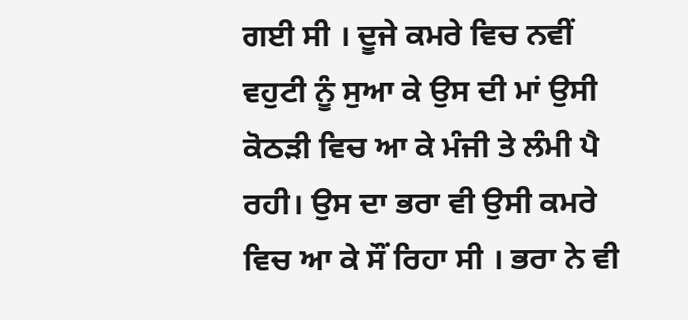ਗਈ ਸੀ । ਦੂਜੇ ਕਮਰੇ ਵਿਚ ਨਵੀਂ ਵਹੁਟੀ ਨੂੰ ਸੁਆ ਕੇ ਉਸ ਦੀ ਮਾਂ ਉਸੀ ਕੋਠੜੀ ਵਿਚ ਆ ਕੇ ਮੰਜੀ ਤੇ ਲੰਮੀ ਪੈ ਰਹੀ। ਉਸ ਦਾ ਭਰਾ ਵੀ ਉਸੀ ਕਮਰੇ ਵਿਚ ਆ ਕੇ ਸੌਂ ਰਿਹਾ ਸੀ । ਭਰਾ ਨੇ ਵੀ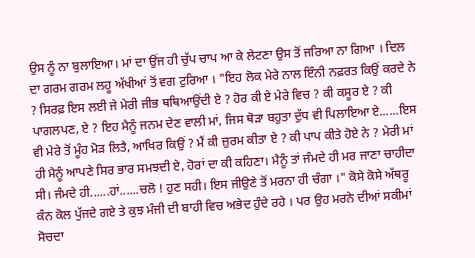ਉਸ ਨੂੰ ਨਾ ਬੁਲਾਇਆ। ਮਾਂ ਦਾ ਉਂਜ ਹੀ ਚੁੱਪ ਚਾਪ ਆ ਕੇ ਲੇਟਣਾ ਉਸ ਤੋਂ ਜਰਿਆ ਨਾ ਗਿਆ । ਦਿਲ ਦਾ ਗਰਮ ਗਰਮ ਲਹੂ ਅੱਖੀਆਂ ਤੋਂ ਵਗ ਟੁਰਿਆ । "ਇਹ ਲੋਕ ਮੇਰੇ ਨਾਲ ਇੰਨੀ ਨਫ਼ਰਤ ਕਿਉਂ ਕਰਦੇ ਨੇ ? ਸਿਰਫ਼ ਇਸ ਲਈ ਜੇ ਮੇਰੀ ਜੀਭ ਥਥਿਆਉਂਦੀ ਏ ? ਹੋਰ ਕੀ ਏ ਮੇਰੇ ਵਿਚ ? ਕੀ ਕਸੂਰ ਏ ? ਕੀ ਪਾਗਲਪਣ, ਏ ? ਇਹ ਮੈਨੂੰ ਜਨਮ ਦੇਣ ਵਾਲੀ ਮਾਂ, ਜਿਸ ਥੋੜਾ ਬਹੁਤਾ ਦੁੱਧ ਵੀ ਪਿਲਾਇਆ ਏ......ਇਸ ਵੀ ਮੇਰੇ ਤੋਂ ਮੂੰਹ ਮੋੜ ਲਿਤੈ, ਆਖਿਰ ਕਿਉਂ ? ਮੈਂ ਕੀ ਜ਼ੁਰਮ ਕੀਤਾ ਏ ? ਕੀ ਪਾਪ ਕੀਤੇ ਹੋਏ ਨੇ ? ਮੇਰੀ ਮਾਂ ਹੀ ਮੈਨੂੰ ਆਪਣੇ ਸਿਰ ਭਾਰ ਸਮਝਦੀ ਏ, ਹੋਰਾਂ ਦਾ ਕੀ ਕਹਿਣਾ। ਮੈਨੂੰ ਤਾਂ ਜੰਮਦੇ ਹੀ ਮਰ ਜਾਣਾ ਚਾਹੀਦਾ ਸੀ। ਜੰਮਦੇ ਹੀ......ਹਾਂ......ਚਲੋ ! ਹੁਣ ਸਹੀ। ਇਸ ਜੀਉਣੇ ਤੋਂ ਮਰਨਾ ਹੀ ਚੰਗਾ ।" ਕੋਸੇ ਕੋਸੇ ਅੱਥਰੂ ਕੰਨ ਕੋਲ ਪੁੱਜਦੇ ਗਏ ਤੇ ਕੁਝ ਮੰਜੀ ਦੀ ਬਾਹੀ ਵਿਚ ਅਭੇਦ ਹੁੰਦੇ ਰਹੇ । ਪਰ ਉਹ ਮਰਨੇ ਦੀਆਂ ਸਕੀਮਾਂ ਸੋਚਦਾ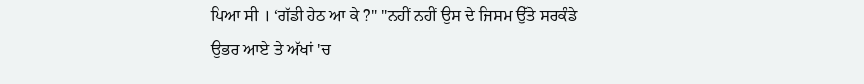ਪਿਆ ਸੀ । ‘ਗੱਡੀ ਹੇਠ ਆ ਕੇ ?" "ਨਹੀਂ ਨਹੀਂ ਉਸ ਦੇ ਜਿਸਮ ਉੱਤੇ ਸਰਕੰਡੇ ਉਭਰ ਆਏ ਤੇ ਅੱਖਾਂ 'ਚ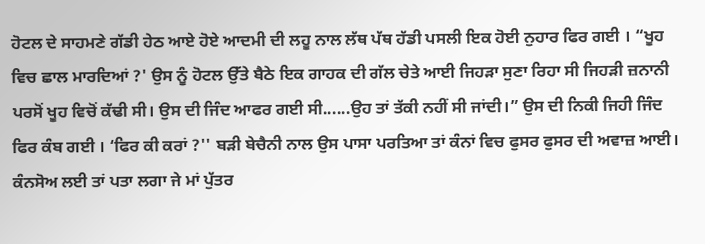ਹੋਟਲ ਦੇ ਸਾਹਮਣੇ ਗੱਡੀ ਹੇਠ ਆਏ ਹੋਏ ਆਦਮੀ ਦੀ ਲਹੂ ਨਾਲ ਲੱਥ ਪੱਥ ਹੱਡੀ ਪਸਲੀ ਇਕ ਹੋਈ ਨੁਹਾਰ ਫਿਰ ਗਈ । “ਖੂਹ ਵਿਚ ਛਾਲ ਮਾਰਦਿਆਂ ?' ਉਸ ਨੂੰ ਹੋਟਲ ਉੱਤੇ ਬੈਠੇ ਇਕ ਗਾਹਕ ਦੀ ਗੱਲ ਚੇਤੇ ਆਈ ਜਿਹੜਾ ਸੁਣਾ ਰਿਹਾ ਸੀ ਜਿਹੜੀ ਜ਼ਨਾਨੀ ਪਰਸੋਂ ਖੂਹ ਵਿਚੋਂ ਕੱਢੀ ਸੀ। ਉਸ ਦੀ ਜਿੰਦ ਆਫਰ ਗਈ ਸੀ......ਉਹ ਤਾਂ ਤੱਕੀ ਨਹੀਂ ਸੀ ਜਾਂਦੀ।” ਉਸ ਦੀ ਨਿਕੀ ਜਿਹੀ ਜਿੰਦ ਫਿਰ ਕੰਬ ਗਈ । ‘ਫਿਰ ਕੀ ਕਰਾਂ ?'' ਬੜੀ ਬੇਚੈਨੀ ਨਾਲ ਉਸ ਪਾਸਾ ਪਰਤਿਆ ਤਾਂ ਕੰਨਾਂ ਵਿਚ ਫੁਸਰ ਫੁਸਰ ਦੀ ਅਵਾਜ਼ ਆਈ। ਕੰਨਸੋਅ ਲਈ ਤਾਂ ਪਤਾ ਲਗਾ ਜੇ ਮਾਂ ਪੁੱਤਰ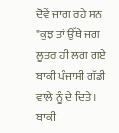ਦੋਵੇਂ ਜਾਗ ਰਹੇ ਸਨ "ਕੁਝ ਤਾਂ ਉੱਥੇ ਜਗ ਲੂਤਰ ਹੀ ਲਗ ਗਏ ਬਾਕੀ ਪੰਜਾਸੀ ਗੱਡੀ ਵਾਲੇ ਨੂੰ ਦੇ ਦਿਤੇ । ਬਾਕੀ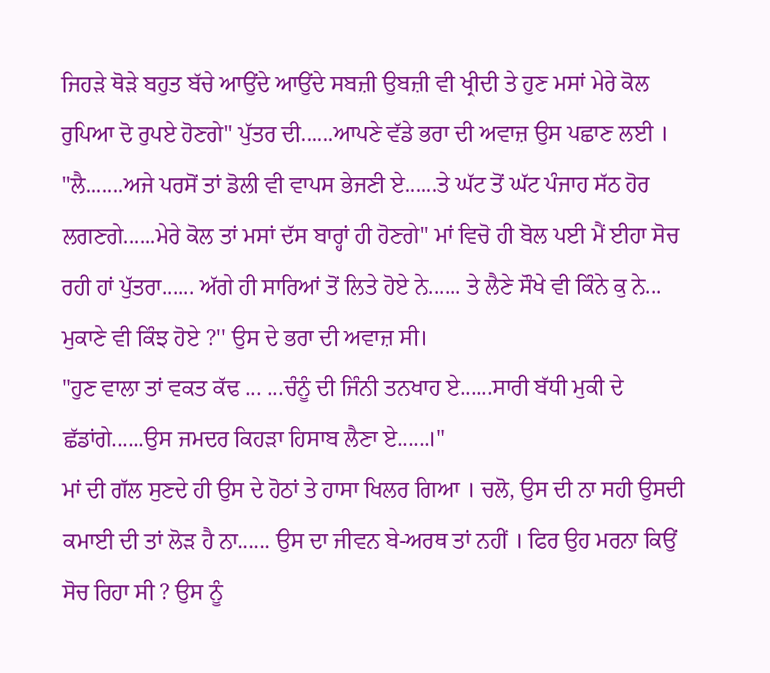ਜਿਹੜੇ ਥੋੜੇ ਬਹੁਤ ਬੱਚੇ ਆਉਂਦੇ ਆਉਂਦੇ ਸਬਜ਼ੀ ਉਬਜ਼ੀ ਵੀ ਖ੍ਰੀਦੀ ਤੇ ਹੁਣ ਮਸਾਂ ਮੇਰੇ ਕੋਲ ਰੁਪਿਆ ਦੋ ਰੁਪਏ ਹੋਣਗੇ" ਪੁੱਤਰ ਦੀ......ਆਪਣੇ ਵੱਡੇ ਭਰਾ ਦੀ ਅਵਾਜ਼ ਉਸ ਪਛਾਣ ਲਈ ।
"ਲੈ.......ਅਜੇ ਪਰਸੋਂ ਤਾਂ ਡੋਲੀ ਵੀ ਵਾਪਸ ਭੇਜਣੀ ਏ......ਤੇ ਘੱਟ ਤੋਂ ਘੱਟ ਪੰਜਾਹ ਸੱਠ ਹੋਰ ਲਗਣਗੇ......ਮੇਰੇ ਕੋਲ ਤਾਂ ਮਸਾਂ ਦੱਸ ਬਾਰ੍ਹਾਂ ਹੀ ਹੋਣਗੇ" ਮਾਂ ਵਿਚੋ ਹੀ ਬੋਲ ਪਈ ਮੈਂ ਈਹਾ ਸੋਚ ਰਹੀ ਹਾਂ ਪੁੱਤਰਾ...... ਅੱਗੇ ਹੀ ਸਾਰਿਆਂ ਤੋਂ ਲਿਤੇ ਹੋਏ ਨੇ...... ਤੇ ਲੈਣੇ ਸੌਖੇ ਵੀ ਕਿੰਨੇ ਕੁ ਨੇ... ਮੁਕਾਣੇ ਵੀ ਕਿੰਝ ਹੋਏ ?'' ਉਸ ਦੇ ਭਰਾ ਦੀ ਅਵਾਜ਼ ਸੀ।
"ਹੁਣ ਵਾਲਾ ਤਾਂ ਵਕਤ ਕੱਢ ... ...ਚੰਨੂੰ ਦੀ ਜਿੰਨੀ ਤਨਖਾਹ ਏ......ਸਾਰੀ ਬੱਧੀ ਮੁਕੀ ਦੇ ਛੱਡਾਂਗੇ......ਉਸ ਜਮਦਰ ਕਿਹੜਾ ਹਿਸਾਬ ਲੈਣਾ ਏ......।"
ਮਾਂ ਦੀ ਗੱਲ ਸੁਣਦੇ ਹੀ ਉਸ ਦੇ ਹੋਠਾਂ ਤੇ ਹਾਸਾ ਖਿਲਰ ਗਿਆ । ਚਲੋ, ਉਸ ਦੀ ਨਾ ਸਹੀ ਉਸਦੀ ਕਮਾਈ ਦੀ ਤਾਂ ਲੋੜ ਹੈ ਨਾ...... ਉਸ ਦਾ ਜੀਵਨ ਬੇ-ਅਰਥ ਤਾਂ ਨਹੀਂ । ਫਿਰ ਉਹ ਮਰਨਾ ਕਿਉਂ ਸੋਚ ਰਿਹਾ ਸੀ ? ਉਸ ਨੂੰ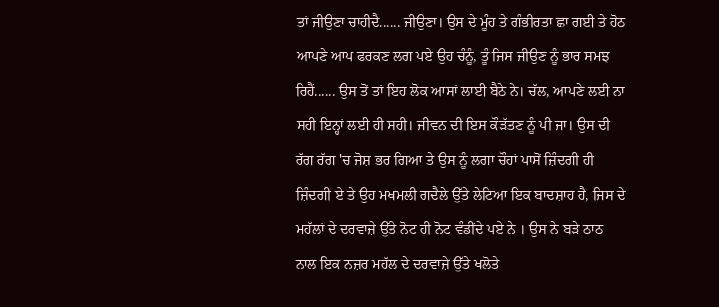ਤਾਂ ਜੀਉਣਾ ਚਾਹੀਦੈ...... ਜੀਉਣਾ। ਉਸ ਦੇ ਮੂੰਹ ਤੇ ਗੰਭੀਰਤਾ ਛਾ ਗਈ ਤੇ ਹੋਠ ਆਪਣੇ ਆਪ ਫਰਕਣ ਲਗ ਪਏ ਉਹ ਚੰਨੂੰ, ਤੂੰ ਜਿਸ ਜੀਉਣ ਨੂੰ ਭਾਰ ਸਮਝ ਰਿਹੈਂ...... ਉਸ ਤੋਂ ਤਾਂ ਇਹ ਲੋਕ ਆਸਾਂ ਲਾਈ ਬੈਠੇ ਨੇ। ਚੱਲ, ਆਪਣੇ ਲਈ ਨਾ ਸਹੀ ਇਨ੍ਹਾਂ ਲਈ ਹੀ ਸਹੀ। ਜੀਵਨ ਦੀ ਇਸ ਕੌੜੱਤਣ ਨੂੰ ਪੀ ਜਾ। ਉਸ ਦੀ ਰੱਗ ਰੱਗ 'ਚ ਜੋਸ਼ ਭਰ ਗਿਆ ਤੇ ਉਸ ਨੂੰ ਲਗਾ ਚੌਹਾਂ ਪਾਸੋਂ ਜ਼ਿੰਦਗੀ ਹੀ ਜ਼ਿੰਦਗੀ ਏ ਤੇ ਉਹ ਮਖਮਲੀ ਗਦੈਲੇ ਉੱਤੇ ਲੇਟਿਆ ਇਕ ਬਾਦਸ਼ਾਹ ਹੈ, ਜਿਸ ਦੇ ਮਹੱਲਾਂ ਦੇ ਦਰਵਾਜ਼ੇ ਉੱਤੇ ਨੋਟ ਹੀ ਨੋਟ ਵੰਡੀਂਦੇ ਪਏ ਨੇ । ਉਸ ਨੇ ਬੜੇ ਠਾਠ ਨਾਲ ਇਕ ਨਜ਼ਰ ਮਹੱਲ ਦੇ ਦਰਵਾਜ਼ੇ ਉੱਤੇ ਖਲੋਤੇ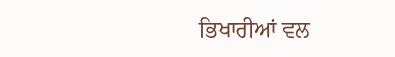ਭਿਖਾਰੀਆਂ ਵਲ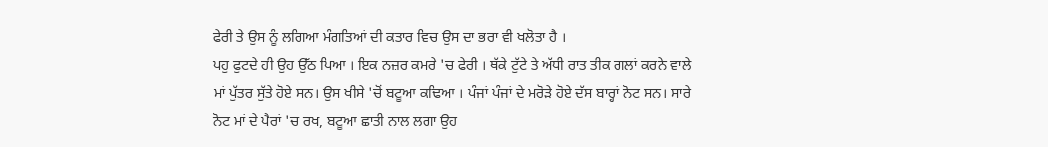ਫੇਰੀ ਤੇ ਉਸ ਨੂੰ ਲਗਿਆ ਮੰਗਤਿਆਂ ਦੀ ਕਤਾਰ ਵਿਚ ਉਸ ਦਾ ਭਰਾ ਵੀ ਖਲੋਤਾ ਹੈ ।
ਪਹੁ ਫੁਟਦੇ ਹੀ ਉਹ ਉੱਠ ਪਿਆ । ਇਕ ਨਜ਼ਰ ਕਮਰੇ 'ਚ ਫੇਰੀ । ਥੱਕੇ ਟੁੱਟੇ ਤੇ ਅੱਧੀ ਰਾਤ ਤੀਕ ਗਲਾਂ ਕਰਨੇ ਵਾਲੇ ਮਾਂ ਪੁੱਤਰ ਸੁੱਤੇ ਹੋਏ ਸਨ। ਉਸ ਖੀਸੇ 'ਚੋਂ ਬਟੂਆ ਕਢਿਆ । ਪੰਜਾਂ ਪੰਜਾਂ ਦੇ ਮਰੋੜੇ ਹੋਏ ਦੱਸ ਬਾਰ੍ਹਾਂ ਨੋਟ ਸਨ। ਸਾਰੇ ਨੋਟ ਮਾਂ ਦੇ ਪੈਰਾਂ 'ਚ ਰਖ, ਬਟੂਆ ਛਾਤੀ ਨਾਲ ਲਗਾ ਉਹ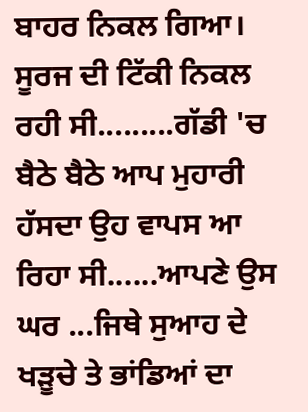ਬਾਹਰ ਨਿਕਲ ਗਿਆ।
ਸੂਰਜ ਦੀ ਟਿੱਕੀ ਨਿਕਲ ਰਹੀ ਸੀ.........ਗੱਡੀ 'ਚ ਬੈਠੇ ਬੈਠੇ ਆਪ ਮੁਹਾਰੀ ਹੱਸਦਾ ਉਹ ਵਾਪਸ ਆ ਰਿਹਾ ਸੀ......ਆਪਣੇ ਉਸ ਘਰ ...ਜਿਥੇ ਸੁਆਹ ਦੇ ਖੜੂਚੇ ਤੇ ਭਾਂਡਿਆਂ ਦਾ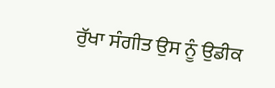ਰੁੱਖਾ ਸੰਗੀਤ ਉਸ ਨੂੰ ਉਡੀਕ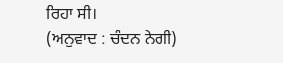ਰਿਹਾ ਸੀ।
(ਅਨੁਵਾਦ : ਚੰਦਨ ਨੇਗੀ)